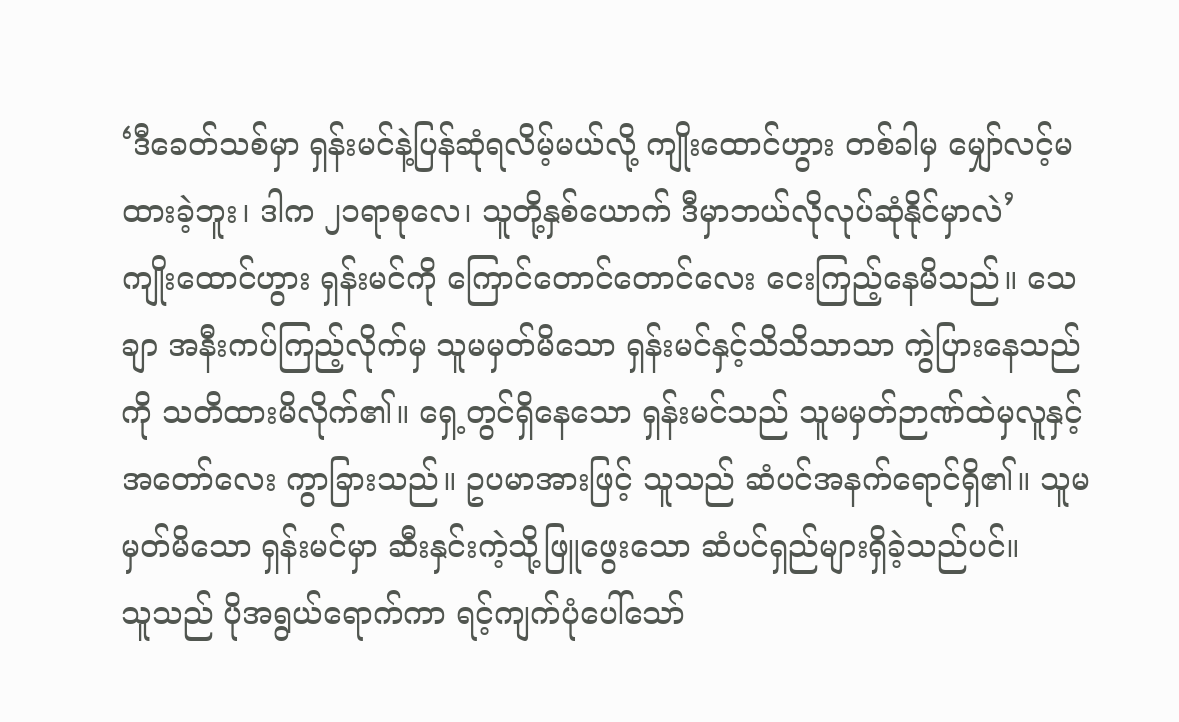‘ဒီခေတ်သစ်မှာ ရှန်းမင်နဲ့ပြန်ဆုံရလိမ့်မယ်လို့ ကျိုးထောင်ဟွား တစ်ခါမှ မျှော်လင့်မထားခဲ့ဘူး၊ ဒါက ၂၁ရာစုလေ၊ သူတို့နှစ်ယောက် ဒီမှာဘယ်လိုလုပ်ဆုံနိုင်မှာလဲ’
ကျိုးထောင်ဟွား ရှန်းမင်ကို ကြောင်တောင်တောင်လေး ငေးကြည့်နေမိသည်။ သေချာ အနီးကပ်ကြည့်လိုက်မှ သူမမှတ်မိသော ရှန်းမင်နှင့်သိသိသာသာ ကွဲပြားနေသည်ကို သတိထားမိလိုက်၏။ ရှေ့တွင်ရှိနေသော ရှန်းမင်သည် သူမမှတ်ဉာဏ်ထဲမှလူနှင့် အတော်လေး ကွာခြားသည်။ ဥပမာအားဖြင့် သူသည် ဆံပင်အနက်ရောင်ရှိ၏။ သူမ မှတ်မိသော ရှန်းမင်မှာ ဆီးနှင်းကဲ့သို့ဖြူဖွေးသော ဆံပင်ရှည်များရှိခဲ့သည်ပင်။
သူသည် ပိုအရွယ်ရောက်ကာ ရင့်ကျက်ပုံပေါ်သော်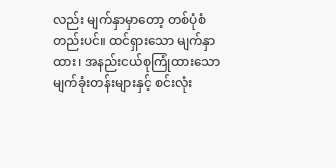လည်း မျက်နှာမှာတော့ တစ်ပုံစံတည်းပင်။ ထင်ရှားသော မျက်နှာထား၊ အနည်းငယ်စုကြုံထားသော မျက်ခုံးတန်းများနှင့် စင်းလုံး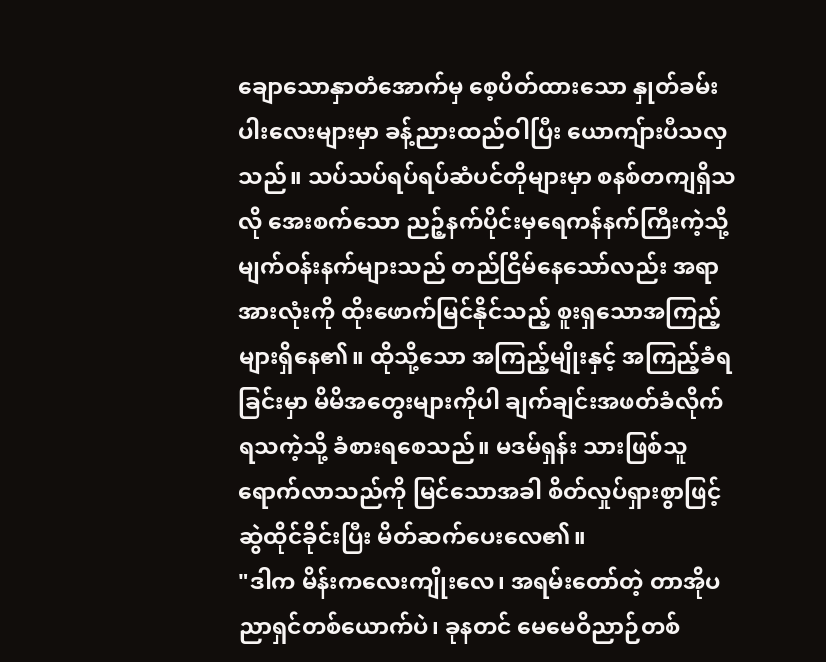ချောသောနှာတံအောက်မှ စေ့ပိတ်ထားသော နှုတ်ခမ်းပါးလေးများမှာ ခန့်ညားထည်ဝါပြီး ယောကျ်ားပီသလှသည်။ သပ်သပ်ရပ်ရပ်ဆံပင်တိုများမှာ စနစ်တကျရှိသလို အေးစက်သော ညဉ့်နက်ပိုင်းမှရေကန်နက်ကြီးကဲ့သို့ မျက်ဝန်းနက်များသည် တည်ငြိမ်နေသော်လည်း အရာအားလုံးကို ထိုးဖောက်မြင်နိုင်သည့် စူးရှသောအကြည့်များရှိနေ၏။ ထိုသို့သော အကြည့်မျိုးနှင့် အကြည့်ခံရခြင်းမှာ မိမိအတွေးများကိုပါ ချက်ချင်းအဖတ်ခံလိုက်ရသကဲ့သို့ ခံစားရစေသည်။ မဒမ်ရှန်း သားဖြစ်သူရောက်လာသည်ကို မြင်သောအခါ စိတ်လှုပ်ရှားစွာဖြင့် ဆွဲထိုင်ခိုင်းပြီး မိတ်ဆက်ပေးလေ၏။
"ဒါက မိန်းကလေးကျိုးလေ၊ အရမ်းတော်တဲ့ တာအိုပညာရှင်တစ်ယောက်ပဲ၊ ခုနတင် မေမေဝိညာဉ်တစ်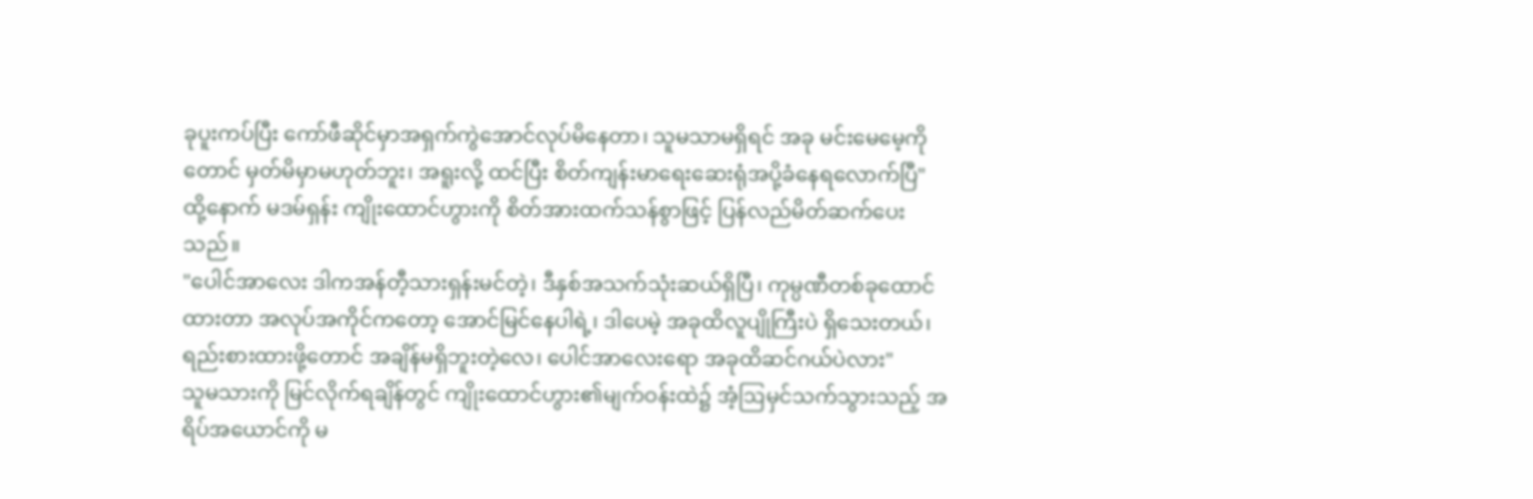ခုပူးကပ်ပြီး ကော်ဖီဆိုင်မှာအရှက်ကွဲအောင်လုပ်မိနေတာ၊ သူမသာမရှိရင် အခု မင်းမေမေ့ကိုတောင် မှတ်မိမှာမဟုတ်ဘူး၊ အရူးလို့ ထင်ပြီး စိတ်ကျန်းမာရေးဆေးရုံအပို့ခံနေရလောက်ပြီ"
ထို့နောက် မဒမ်ရှန်း ကျိုးထောင်ဟွားကို စိတ်အားထက်သန်စွာဖြင့် ပြန်လည်မိတ်ဆက်ပေးသည်။
"ပေါင်အာလေး ဒါကအန်တီ့သားရှန်းမင်တဲ့၊ ဒီနှစ်အသက်သုံးဆယ်ရှိပြီ၊ ကုမ္ပဏီတစ်ခုထောင်ထားတာ အလုပ်အကိုင်ကတော့ အောင်မြင်နေပါရဲ့၊ ဒါပေမဲ့ အခုထိလူပျိုကြီးပဲ ရှိသေးတယ်၊ ရည်းစားထားဖို့တောင် အချိန်မရှိဘူးတဲ့လေ၊ ပေါင်အာလေးရော အခုထိဆင်ဂယ်ပဲလား"
သူမသားကို မြင်လိုက်ရချိန်တွင် ကျိုးထောင်ဟွား၏မျက်ဝန်းထဲ၌ အံ့ဩမှင်သက်သွားသည့် အရိပ်အယောင်ကို မ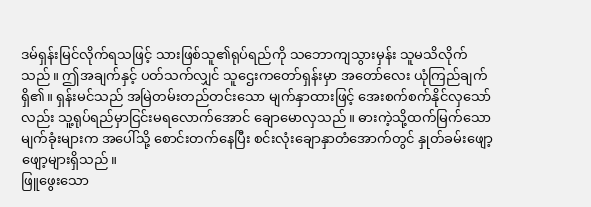ဒမ်ရှန်းမြင်လိုက်ရသဖြင့် သားဖြစ်သူ၏ရုပ်ရည်ကို သဘောကျသွားမှန်း သူမသိလိုက်သည်။ ဤအချက်နှင့် ပတ်သက်လျှင် သူဌေးကတော်ရှန်းမှာ အတော်လေး ယုံကြည်ချက်ရှိ၏။ ရှန်းမင်သည် အမြဲတမ်းတည်တင်းသော မျက်နှာထားဖြင့် အေးစက်စက်နိုင်လှသော်လည်း သူ့ရုပ်ရည်မှာငြင်းမရလောက်အောင် ချောမောလှသည်။ ဓားကဲ့သို့ထက်မြက်သော မျက်ခုံးများက အပေါ်သို့ စောင်းတက်နေပြီး စင်းလုံးချောနှာတံအောက်တွင် နှုတ်ခမ်းဖျော့ဖျော့များရှိသည်။
ဖြူဖွေးသော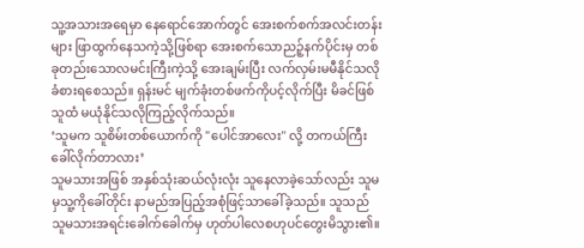သူ့အသားအရေမှာ နေရောင်အောက်တွင် အေးစက်စက်အလင်းတန်းများ ဖြာထွက်နေသကဲ့သို့ဖြစ်ရာ အေးစက်သောညဉ့်နက်ပိုင်းမှ တစ်ခုတည်းသောလမင်းကြီးကဲ့သို့ အေးချမ်းပြီး လက်လှမ်းမမီနိုင်သလို ခံစားရစေသည်။ ရှန်းမင် မျက်ခုံးတစ်ဖက်ကိုပင့်လိုက်ပြီး မိခင်ဖြစ်သူထံ မယုံနိုင်သလိုကြည့်လိုက်သည်။
‘သူမက သူစိမ်းတစ်ယောက်ကို "ပေါင်အာလေး" လို့ တကယ်ကြီးခေါ်လိုက်တာလား’
သူမသားအဖြစ် အနှစ်သုံးဆယ်လုံးလုံး သူနေလာခဲ့သော်လည်း သူမမှသူ့ကိုခေါ်တိုင်း နာမည်အပြည့်အစုံဖြင့်သာခေါ်ခဲ့သည်။ သူသည် သူမသားအရင်းခေါက်ခေါက်မှ ဟုတ်ပါလေစဟုပင်တွေးမိသွား၏။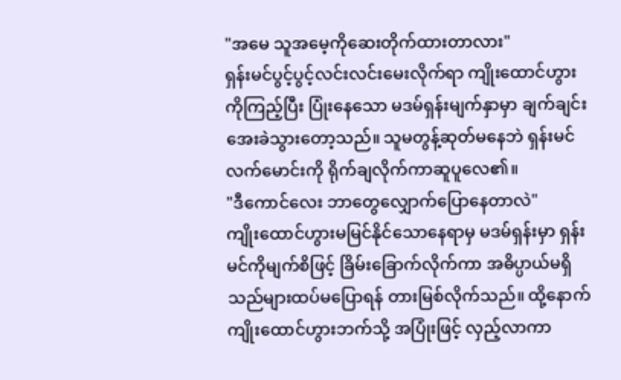"အမေ သူအမေ့ကိုဆေးတိုက်ထားတာလား"
ရှန်းမင်ပွင့်ပွင့်လင်းလင်းမေးလိုက်ရာ ကျိုးထောင်ဟွားကိုကြည့်ပြီး ပြုံးနေသော မဒမ်ရှန်းမျက်နှာမှာ ချက်ချင်းအေးခဲသွားတော့သည်။ သူမတွန့်ဆုတ်မနေဘဲ ရှန်းမင်လက်မောင်းကို ရိုက်ချလိုက်ကာဆူပူလေ၏။
"ဒီကောင်လေး ဘာတွေလျှောက်ပြောနေတာလဲ"
ကျိုးထောင်ဟွားမမြင်နိုင်သောနေရာမှ မဒမ်ရှန်းမှာ ရှန်းမင်ကိုမျက်စိဖြင့် ခြိမ်းခြောက်လိုက်ကာ အဓိပ္ပာယ်မရှိသည်များထပ်မပြောရန် တားမြစ်လိုက်သည်။ ထို့နောက် ကျိုးထောင်ဟွားဘက်သို့ အပြုံးဖြင့် လှည့်လာကာ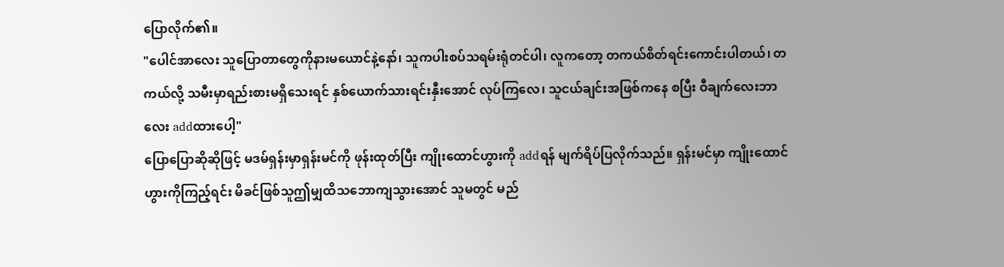ပြောလိုက်၏။
"ပေါင်အာလေး သူပြောတာတွေကိုနားမယောင်နဲ့နော်၊ သူကပါးစပ်သရမ်းရုံတင်ပါ၊ လူကတော့ တကယ်စိတ်ရင်းကောင်းပါတယ်၊ တကယ်လို့ သမီးမှာရည်းစားမရှိသေးရင် နှစ်ယောက်သားရင်းနှီးအောင် လုပ်ကြလေ၊ သူငယ်ချင်းအဖြစ်ကနေ စပြီး ဝီချက်လေးဘာလေး addထားပေါ့"
ပြောပြောဆိုဆိုဖြင့် မဒမ်ရှန်းမှာရှန်းမင်ကို ဖုန်းထုတ်ပြီး ကျိုးထောင်ဟွားကို addရန် မျက်ရိပ်ပြလိုက်သည်။ ရှန်းမင်မှာ ကျိုးထောင်ဟွားကိုကြည့်ရင်း မိခင်ဖြစ်သူဤမျှထိသဘောကျသွားအောင် သူမတွင် မည်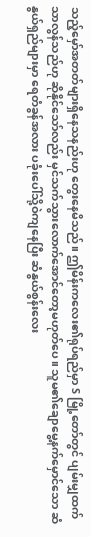သည့်မှော်အတတ်များရှိနေသနည်းဟု တွေးနေမိသည်။ ဤမိန်းကလေး၏ရုပ်ရည်မှာ S မြို့တော်တွင် ပျမ်းမျှထက်သာလွန်သည်ဟု ဆိုနိုင်သော်လည်း မှင်သက်သွားလောက်အောင်တော့မဟုတ်ပေ။ သူမ၏ချောမွေ့နက်မှောင်သော ဆံနွယ်ရှည်များမှာ ရေတံခွန်အလား ပခုံးပေါ်သို့ဝဲကျနေပြီး ဆံနွယ်စွန်းလေး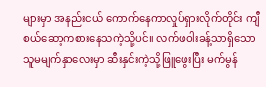များမှာ အနည်းငယ် ကောက်နေကာလှုပ်ရှားလိုက်တိုင်း ကျီစယ်ဆော့ကစားနေသကဲ့သို့ပင်။ လက်ဖဝါးခန့်သာရှိသော သူမမျက်နှာလေးမှာ ဆီးနှင်းကဲ့သို့ဖြူဖွေးပြီး မက်မွန်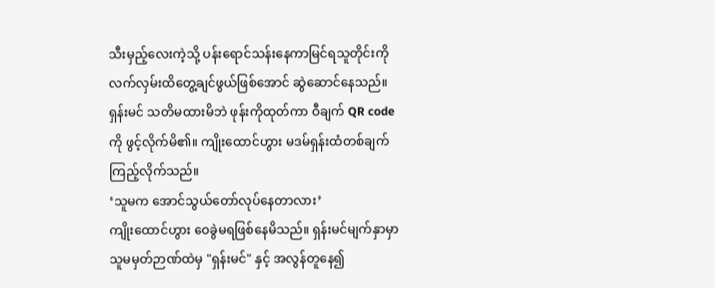သီးမှည့်လေးကဲ့သို့ ပန်းရောင်သန်းနေကာမြင်ရသူတိုင်းကို လက်လှမ်းထိတွေ့ချင်ဖွယ်ဖြစ်အောင် ဆွဲဆောင်နေသည်။ ရှန်းမင် သတိမထားမိဘဲ ဖုန်းကိုထုတ်ကာ ဝီချက် QR codeကို ဖွင့်လိုက်မိ၏။ ကျိုးထောင်ဟွား မဒမ်ရှန်းထံတစ်ချက်ကြည့်လိုက်သည်။
‘သူမက အောင်သွယ်တော်လုပ်နေတာလား’
ကျိုးထောင်ဟွား ဝေခွဲမရဖြစ်နေမိသည်။ ရှန်းမင်မျက်နှာမှာ သူမမှတ်ဉာဏ်ထဲမှ "ရှန်းမင်" နှင့် အလွန်တူနေ၍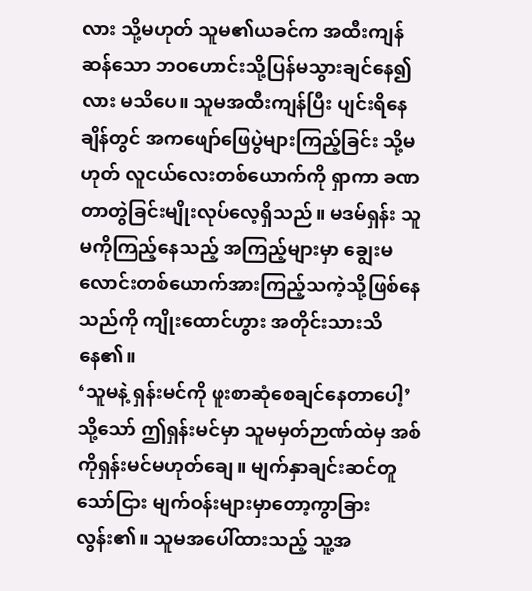လား သို့မဟုတ် သူမ၏ယခင်က အထီးကျန်ဆန်သော ဘဝဟောင်းသို့ပြန်မသွားချင်နေ၍လား မသိပေ။ သူမအထီးကျန်ပြီး ပျင်းရိနေချိန်တွင် အကဖျော်ဖြေပွဲများကြည့်ခြင်း သို့မဟုတ် လူငယ်လေးတစ်ယောက်ကို ရှာကာ ခဏတာတွဲခြင်းမျိုးလုပ်လေ့ရှိသည်။ မဒမ်ရှန်း သူမကိုကြည့်နေသည့် အကြည့်များမှာ ချွေးမလောင်းတစ်ယောက်အားကြည့်သကဲ့သို့ဖြစ်နေသည်ကို ကျိုးထောင်ဟွား အတိုင်းသားသိနေ၏။
‘သူမနဲ့ ရှန်းမင်ကို ဖူးစာဆုံစေချင်နေတာပေါ့’
သို့သော် ဤရှန်းမင်မှာ သူမမှတ်ဉာဏ်ထဲမှ အစ်ကိုရှန်းမင်မဟုတ်ချေ။ မျက်နှာချင်းဆင်တူသော်ငြား မျက်ဝန်းများမှာတော့ကွာခြားလွန်း၏။ သူမအပေါ်ထားသည့် သူ့အ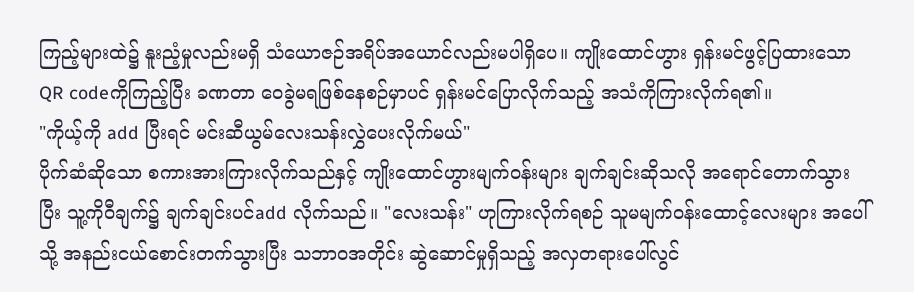ကြည့်များထဲ၌ နူးညံ့မှုလည်းမရှိ သံယောဇဉ်အရိပ်အယောင်လည်းမပါရှိပေ။ ကျိုးထောင်ဟွား ရှန်းမင်ဖွင့်ပြထားသော QR codeကိုကြည့်ပြီး ခဏတာ ဝေခွဲမရဖြစ်နေစဉ်မှာပင် ရှန်းမင်ပြောလိုက်သည့် အသံကိုကြားလိုက်ရ၏။
"ကိုယ့်ကို add ပြီးရင် မင်းဆီယွမ်လေးသန်းလွှဲပေးလိုက်မယ်"
ပိုက်ဆံဆိုသော စကားအားကြားလိုက်သည်နှင့် ကျိုးထောင်ဟွားမျက်ဝန်းများ ချက်ချင်းဆိုသလို အရောင်တောက်သွားပြီး သူ့ကိုဝီချက်၌ ချက်ချင်းပင်add လိုက်သည်။ "လေးသန်း" ဟုကြားလိုက်ရစဉ် သူမမျက်ဝန်းထောင့်လေးများ အပေါ်သို့ အနည်းငယ်စောင်းတက်သွားပြီး သဘာဝအတိုင်း ဆွဲဆောင်မှုရှိသည့် အလှတရားပေါ်လွင်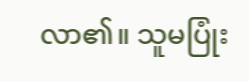လာ၏။ သူမပြုံး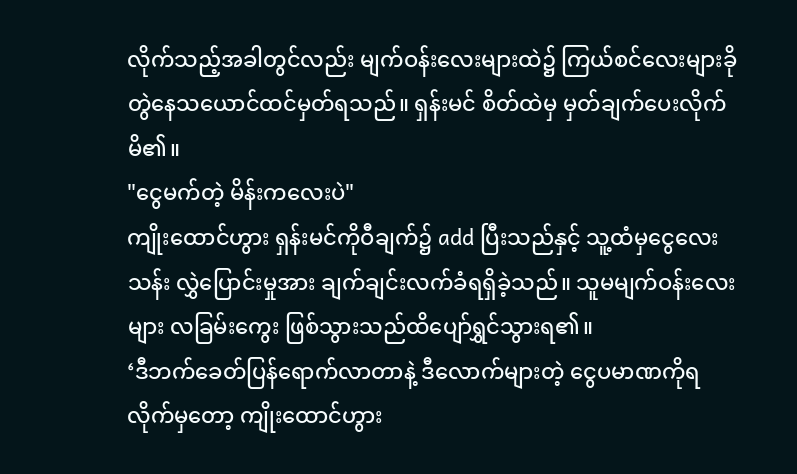လိုက်သည့်အခါတွင်လည်း မျက်ဝန်းလေးများထဲ၌ ကြယ်စင်လေးများခိုတွဲနေသယောင်ထင်မှတ်ရသည်။ ရှန်းမင် စိတ်ထဲမှ မှတ်ချက်ပေးလိုက်မိ၏။
"ငွေမက်တဲ့ မိန်းကလေးပဲ"
ကျိုးထောင်ဟွား ရှန်းမင်ကိုဝီချက်၌ add ပြီးသည်နှင့် သူ့ထံမှငွေလေးသန်း လွှဲပြောင်းမှုအား ချက်ချင်းလက်ခံရရှိခဲ့သည်။ သူမမျက်ဝန်းလေးများ လခြမ်းကွေး ဖြစ်သွားသည်ထိပျော်ရွှင်သွားရ၏။
‘ဒီဘက်ခေတ်ပြန်ရောက်လာတာနဲ့ ဒီလောက်များတဲ့ ငွေပမာဏကိုရလိုက်မှတော့ ကျိုးထောင်ဟွား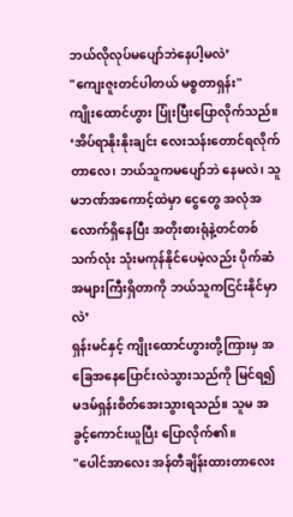ဘယ်လိုလုပ်မပျော်ဘဲနေပါ့မလဲ’
"ကျေးဇူးတင်ပါတယ် မစ္စတာရှန်း"
ကျိုးထောင်ဟွား ပြုံးပြီးပြောလိုက်သည်။
‘အိပ်ရာနိုးနိုးချင်း လေးသန်းတောင်ရလိုက်တာလေ၊ ဘယ်သူကမပျော်ဘဲ နေမလဲ၊ သူမဘဏ်အကောင့်ထဲမှာ ငွေတွေ အလုံအလောက်ရှိနေပြီး အတိုးစားရုံနဲ့တင်တစ်သက်လုံး သုံးမကုန်နိုင်ပေမဲ့လည်း ပိုက်ဆံအများကြီးရှိတာကို ဘယ်သူကငြင်းနိုင်မှာလဲ’
ရှန်းမင်နှင့် ကျိုးထောင်ဟွားတို့ကြားမှ အခြေအနေပြောင်းလဲသွားသည်ကို မြင်ရ၍ မဒမ်ရှန်းစိတ်အေးသွားရသည်။ သူမ အခွင့်ကောင်းယူပြီး ပြောလိုက်၏။
"ပေါင်အာလေး အန်တီချိန်းထားတာလေး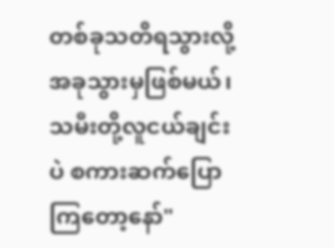တစ်ခုသတိရသွားလို့ အခုသွားမှဖြစ်မယ်၊ သမီးတို့လူငယ်ချင်းပဲ စကားဆက်ပြောကြတော့နော်"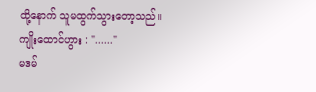ထို့နောက် သူမထွက်သွားတော့သည်။
ကျိုးထောင်ဟွား : "......"
မဒမ်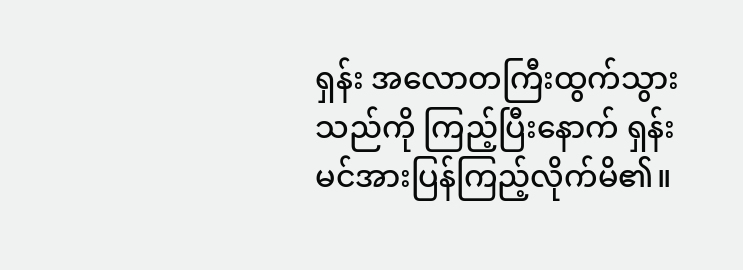ရှန်း အလောတကြီးထွက်သွားသည်ကို ကြည့်ပြီးနောက် ရှန်းမင်အားပြန်ကြည့်လိုက်မိ၏။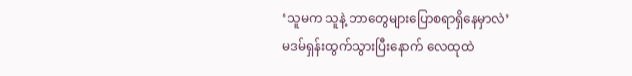‘သူမက သူနဲ့ ဘာတွေများပြောစရာရှိနေမှာလဲ’
မဒမ်ရှန်းထွက်သွားပြီးနောက် လေထုထဲ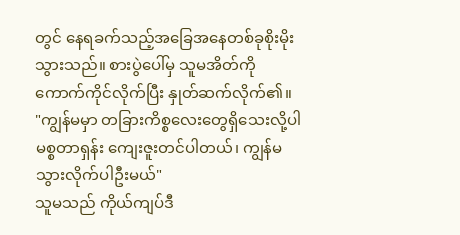တွင် နေရခက်သည့်အခြေအနေတစ်ခုစိုးမိုးသွားသည်။ စားပွဲပေါ်မှ သူမအိတ်ကို ကောက်ကိုင်လိုက်ပြီး နှုတ်ဆက်လိုက်၏။
"ကျွန်မမှာ တခြားကိစ္စလေးတွေရှိသေးလို့ပါ မစ္စတာရှန်း ကျေးဇူးတင်ပါတယ်၊ ကျွန်မ သွားလိုက်ပါဦးမယ်"
သူမသည် ကိုယ်ကျပ်ဒီ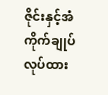ဇိုင်းနှင့်အံကိုက်ချုပ်လုပ်ထား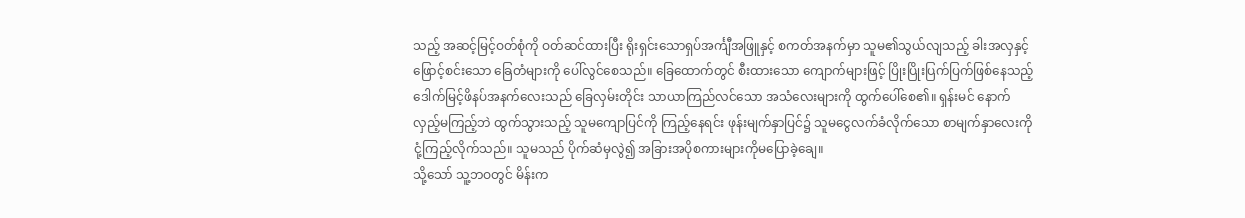သည့် အဆင့်မြင့်ဝတ်စုံကို ဝတ်ဆင်ထားပြီး ရိုးရှင်းသောရှပ်အင်္ကျီအဖြူနှင့် စကတ်အနက်မှာ သူမ၏သွယ်လျသည့် ခါးအလှနှင့် ဖြောင့်စင်းသော ခြေတံများကို ပေါ်လွင်စေသည်။ ခြေထောက်တွင် စီးထားသော ကျောက်များဖြင့် ပြိုးပြိုးပြက်ပြက်ဖြစ်နေသည့် ဒေါက်မြင့်ဖိနပ်အနက်လေးသည် ခြေလှမ်းတိုင်း သာယာကြည်လင်သော အသံလေးများကို ထွက်ပေါ်စေ၏။ ရှန်းမင် နောက်လှည့်မကြည့်ဘဲ ထွက်သွားသည့် သူမကျောပြင်ကို ကြည့်နေရင်း ဖုန်းမျက်နှာပြင်၌ သူမငွေလက်ခံလိုက်သော စာမျက်နှာလေးကို ငုံ့ကြည့်လိုက်သည်။ သူမသည် ပိုက်ဆံမှလွဲ၍ အခြားအပိုစကားများကိုမပြောခဲ့ချေ။
သို့သော် သူ့ဘဝတွင် မိန်းက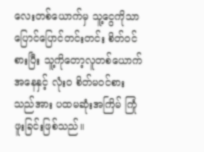လေးတစ်ယောက်မှ သူ့ငွေကိုသာ ပြောင်ပြောင်တင်းတင်း စိတ်ဝင်စားပြီး သူ့ကိုတော့လူတစ်ယောက်အနေနှင့် လုံးဝ စိတ်မဝင်စားသည်အား ပထမဆုံးအကြိမ် ကြုံဖူးခြင်းဖြစ်သည်။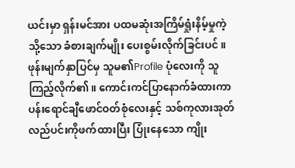ယင်းမှာ ရှန်းမင်အား ပထမဆုံးအကြိမ်ရှုံးနိမ့်မှုကဲ့သို့သော ခံစားချက်မျိုး ပေးစွမ်းလိုက်ခြင်းပင်။ ဖုန်းမျက်နှာပြင်မှ သူမ၏Profile ပုံလေးကို သူကြည့်လိုက်၏။ ကောင်းကင်ပြာနောက်ခံထားကာ ပန်းရောင်ချီဖောင်ဝတ်စုံလေးနှင့် သစ်ကုလားအုတ်လည်ပင်းကိုဖက်ထားပြီး ပြုံးနေသော ကျိုး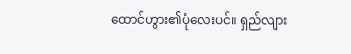ထောင်ဟွား၏ပုံလေးပင်။ ရှည်လျား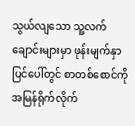သွယ်လျသော သူ့လက်ချောင်းများမှာ ဖုန်းမျက်နှာပြင်ပေါ်တွင် စာတစ်စောင်ကို အမြန်ရိုက်လိုက်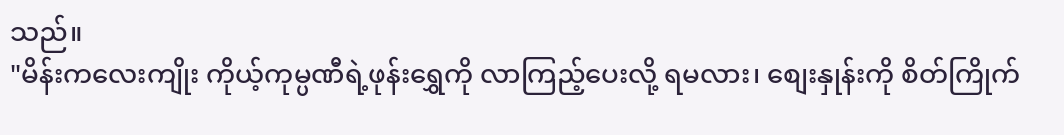သည်။
"မိန်းကလေးကျိုး ကိုယ့်ကုမ္ပဏီရဲ့ဖုန်းရွှေကို လာကြည့်ပေးလို့ ရမလား၊ စျေးနှုန်းကို စိတ်ကြိုက်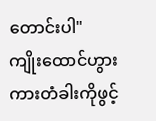တောင်းပါ"
ကျိုးထောင်ဟွား ကားတံခါးကိုဖွင့်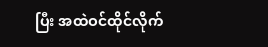ပြီး အထဲဝင်ထိုင်လိုက်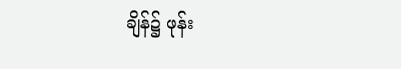ချိန်၌ ဖုန်း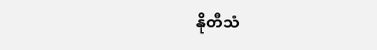နိုတီသံ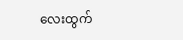လေးထွက်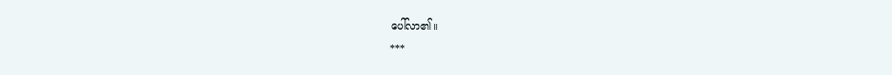ပေါ်လာ၏။
***